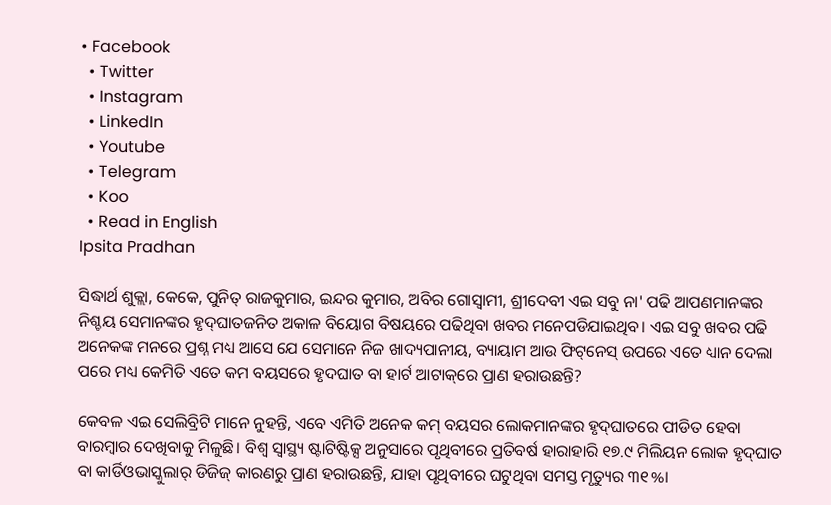• Facebook
  • Twitter
  • Instagram
  • LinkedIn
  • Youtube
  • Telegram
  • Koo
  • Read in English
Ipsita Pradhan

ସିଦ୍ଧାର୍ଥ ଶୁକ୍ଲା, କେକେ, ପୁନିତ୍ ରାଜକୁମାର, ଇନ୍ଦର କୁମାର, ଅବିର ଗୋସ୍ୱାମୀ, ଶ୍ରୀଦେବୀ ଏଇ ସବୁ ନା' ପଢି ଆପଣମାନଙ୍କର ନିଶ୍ଚୟ ସେମାନଙ୍କର ହୃଦ୍‌ଘାତଜନିତ ଅକାଳ ବିୟୋଗ ବିଷୟରେ ପଢିଥିବା ଖବର ମନେପଡିଯାଇଥିବ। ଏଇ ସବୁ ଖବର ପଢି ଅନେକଙ୍କ ମନରେ ପ୍ରଶ୍ନ ମଧ୍ୟ ଆସେ ଯେ ସେମାନେ ନିଜ ଖାଦ୍ୟପାନୀୟ, ବ୍ୟାୟାମ ଆଉ ଫିଟ୍‌ନେସ୍ ଉପରେ ଏତେ ଧ୍ୟାନ ଦେଲା ପରେ ମଧ୍ୟ କେମିତି ଏତେ କମ ବୟସରେ ହୃଦଘାତ ବା ହାର୍ଟ ଆଟାକ୍‌ରେ ପ୍ରାଣ ହରାଉଛନ୍ତି?

କେବଳ ଏଇ ସେଲିବ୍ରିଟି ମାନେ ନୁହନ୍ତି, ଏବେ ଏମିତି ଅନେକ କମ୍ ବୟସର ଲୋକମାନଙ୍କର ହୃଦ୍‌ଘାତରେ ପୀଡିତ ହେବା ବାରମ୍ବାର ଦେଖିବାକୁ ମିଳୁଛି। ବିଶ୍ୱ ସ୍ୱାସ୍ଥ୍ୟ ଷ୍ଟାଟିଷ୍ଟିକ୍ସ ଅନୁସାରେ ପୃଥିବୀରେ ପ୍ରତିବର୍ଷ ହାରାହାରି ୧୭.୯ ମିଲିୟନ ଲୋକ ହୃଦ୍‌ଘାତ ବା କାର୍ଡିଓଭାସ୍କୁଲାର୍ ଡିଜିଜ୍ କାରଣରୁ ପ୍ରାଣ ହରାଉଛନ୍ତି, ଯାହା ପୃଥିବୀରେ ଘଟୁଥିବା ସମସ୍ତ ମୃତ୍ୟୁର ୩୧%।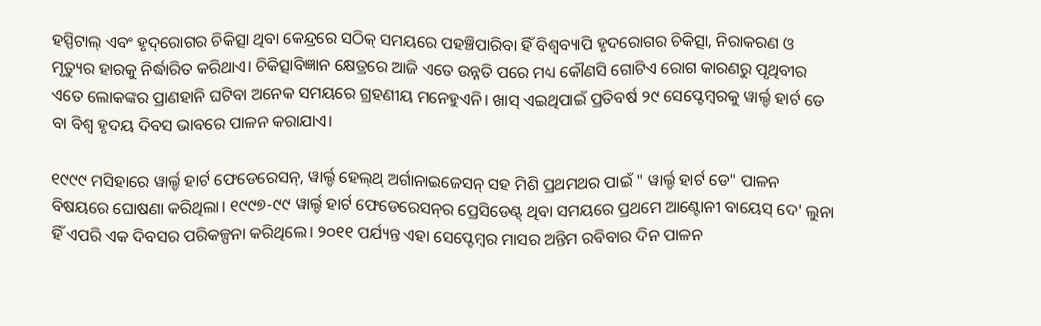ହସ୍ପିଟାଲ୍‌ ଏବଂ ହୃଦ୍‌ରୋଗର ଚିକିତ୍ସା ଥିବା କେନ୍ଦ୍ରରେ ସଠିକ୍ ସମୟରେ ପହଞ୍ଚିପାରିବା ହିଁ ବିଶ୍ୱବ୍ୟାପି ହୃଦରୋଗର ଚିକିତ୍ସା, ନିରାକରଣ ଓ ମୃତ୍ୟୁର ହାରକୁ ନିର୍ଦ୍ଧାରିତ କରିଥାଏ। ଚିକିତ୍ସାବିଜ୍ଞାନ କ୍ଷେତ୍ରରେ ଆଜି ଏତେ ଉନ୍ନତି ପରେ ମଧ୍ୟ କୌଣସି ଗୋଟିଏ ରୋଗ କାରଣରୁ ପୃଥିବୀର ଏତେ ଲୋକଙ୍କର ପ୍ରାଣହାନି ଘଟିବା ଅନେକ ସମୟରେ ଗ୍ରହଣୀୟ ମନେହୁଏନି। ଖାସ୍ ଏଇଥିପାଇଁ ପ୍ରତିବର୍ଷ ୨୯ ସେପ୍ଟେମ୍ବରକୁ ୱାର୍ଲ୍ଡ ହାର୍ଟ ଡେ ବା ବିଶ୍ୱ ହୃଦୟ ଦିବସ ଭାବରେ ପାଳନ କରାଯାଏ।

୧୯୯୯ ମସିହାରେ ୱାର୍ଲ୍ଡ ହାର୍ଟ ଫେଡେରେସନ୍, ୱାର୍ଲ୍ଡ ହେଲ୍‌ଥ୍ ଅର୍ଗାନାଇଜେସନ୍ ସହ ମିଶି ପ୍ରଥମଥର ପାଇଁ " ୱାର୍ଲ୍ଡ ହାର୍ଟ ଡେ" ପାଳନ ବିଷୟରେ ଘୋଷଣା କରିଥିଲା। ୧୯୯୭-୯୯ ୱାର୍ଲ୍ଡ ହାର୍ଟ ଫେଡେରେସନ୍‌ର ପ୍ରେସିଡେଣ୍ଟ୍‌ ଥିବା ସମୟରେ ପ୍ରଥମେ ଆଣ୍ଟୋନୀ ବାୟେସ୍ ଦେ' ଲୁନା ହିଁ ଏପରି ଏକ ଦିବସର ପରିକଳ୍ପନା କରିଥିଲେ। ୨୦୧୧ ପର୍ଯ୍ୟନ୍ତ ଏହା ସେପ୍ଟେମ୍ବର ମାସର ଅନ୍ତିମ ରବିବାର ଦିନ ପାଳନ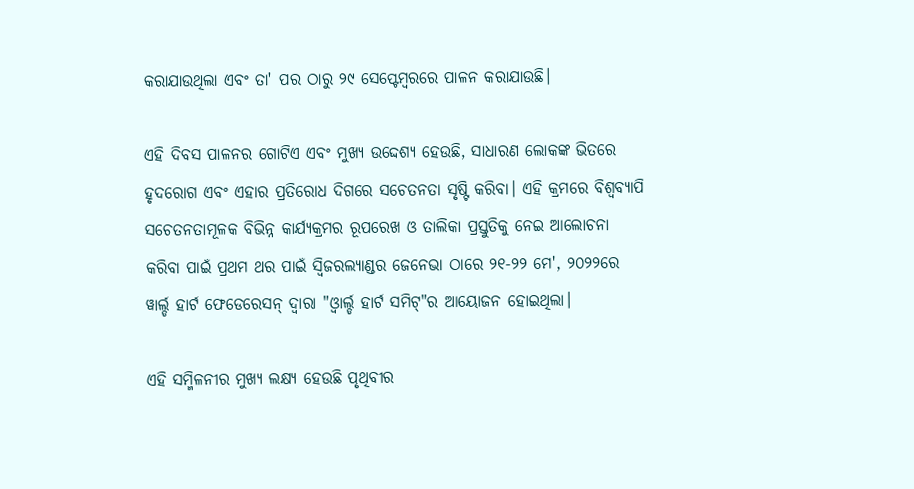କରାଯାଉଥିଲା ଏବଂ ତା' ପର ଠାରୁ ୨୯ ସେପ୍ଟେମ୍ବରରେ ପାଳନ କରାଯାଉଛି।

ଏହି ଦିବସ ପାଳନର ଗୋଟିଏ ଏବଂ ମୁଖ୍ୟ ଉଦ୍ଦେଶ୍ୟ ହେଉଛି, ସାଧାରଣ ଲୋକଙ୍କ ଭିତରେ ହୃଦରୋଗ ଏବଂ ଏହାର ପ୍ରତିରୋଧ ଦିଗରେ ସଚେତନତା ସୃଷ୍ଟି କରିବା। ଏହି କ୍ରମରେ ବିଶ୍ୱବ୍ୟାପି ସଚେତନତାମୂଳକ ବିଭିନ୍ନ କାର୍ଯ୍ୟକ୍ରମର ରୂପରେଖ ଓ ତାଲିକା ପ୍ରସ୍ତୁତିକୁ ନେଇ ଆଲୋଚନା କରିବା ପାଇଁ ପ୍ରଥମ ଥର ପାଇଁ ସ୍ୱିଜରଲ୍ୟାଣ୍ଡର ଜେନେଭା ଠାରେ ୨୧-୨୨ ମେ', ୨୦୨୨ରେ ୱାର୍ଲ୍ଡ ହାର୍ଟ ଫେଡେରେସନ୍ ଦ୍ୱାରା "ଓ୍ବାର୍ଲ୍ଡ ହାର୍ଟ ସମିଟ୍"ର ଆୟୋଜନ ହୋଇଥିଲା।

ଏହି ସମ୍ମିଳନୀର ମୁଖ୍ୟ ଲକ୍ଷ୍ୟ ହେଉଛି ପୃଥିବୀର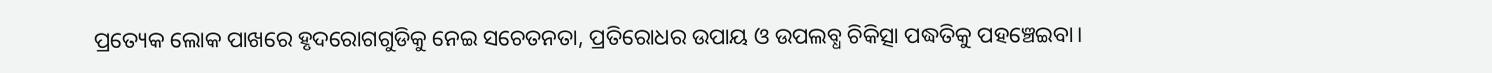ପ୍ରତ୍ୟେକ ଲୋକ ପାଖରେ ହୃଦରୋଗଗୁଡିକୁ ନେଇ ସଚେତନତା, ପ୍ରତିରୋଧର ଉପାୟ ଓ ଉପଲବ୍ଧ ଚିକିତ୍ସା ପଦ୍ଧତିକୁ ପହଞ୍ଚେଇବା।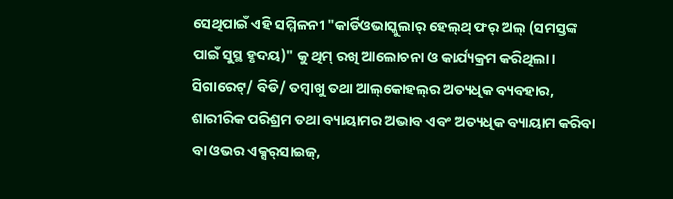ସେଥିପାଇଁ ଏହି ସମ୍ମିଳନୀ "କାର୍ଡିଓଭାସ୍କୁଲାର୍ ହେଲ୍‌ଥ୍ ଫର୍ ଅଲ୍ (ସମସ୍ତଙ୍କ ପାଇଁ ସୁସ୍ଥ ହୃଦୟ)" କୁ ଥିମ୍ ରଖି ଆଲୋଚନା ଓ କାର୍ଯ୍ୟକ୍ରମ କରିଥିଲା। ସିଗାରେଟ୍‌/ ବିଡି/ ତମ୍ବାଖୁ ତଥା ଆଲ୍‌କୋହଲ୍‌ର ଅତ୍ୟଧିକ ବ୍ୟବହାର, ଶାରୀରିକ ପରିଶ୍ରମ ତଥା ବ୍ୟାୟାମର ଅଭାବ ଏବଂ ଅତ୍ୟଧିକ ବ୍ୟାୟାମ କରିବା ବା ଓଭର ଏକ୍ସର୍‌ସାଇଜ୍,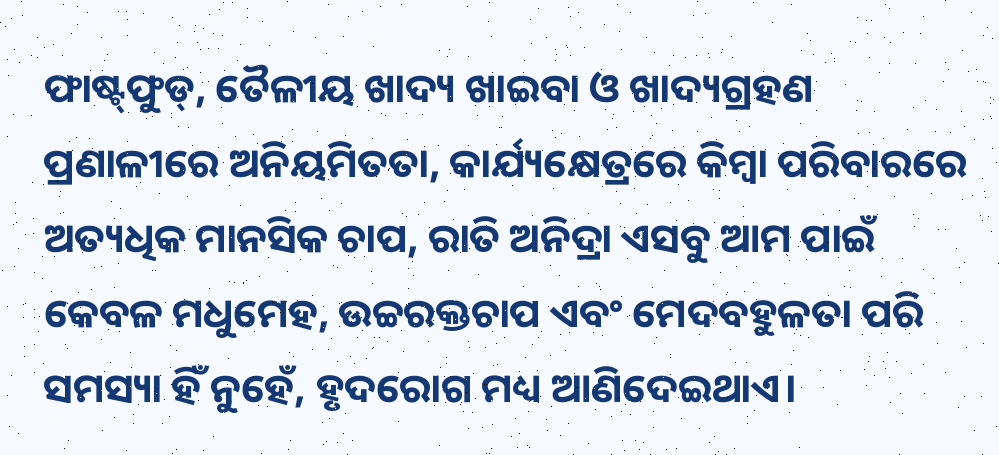ଫାଷ୍ଟ୍‌ଫୁଡ୍, ତୈଳୀୟ ଖାଦ୍ୟ ଖାଇବା ଓ ଖାଦ୍ୟଗ୍ରହଣ ପ୍ରଣାଳୀରେ ଅନିୟମିତତା, କାର୍ଯ୍ୟକ୍ଷେତ୍ରରେ କିମ୍ବା ପରିବାରରେ ଅତ୍ୟଧିକ ମାନସିକ ଚାପ, ରାତି ଅନିଦ୍ରା ଏସବୁ ଆମ ପାଇଁ କେବଳ ମଧୁମେହ, ଉଚ୍ଚରକ୍ତଚାପ ଏବଂ ମେଦବହୁଳତା ପରି ସମସ୍ୟା ହିଁ ନୁହେଁ, ହୃଦରୋଗ ମଧ୍ୟ ଆଣିଦେଇଥାଏ।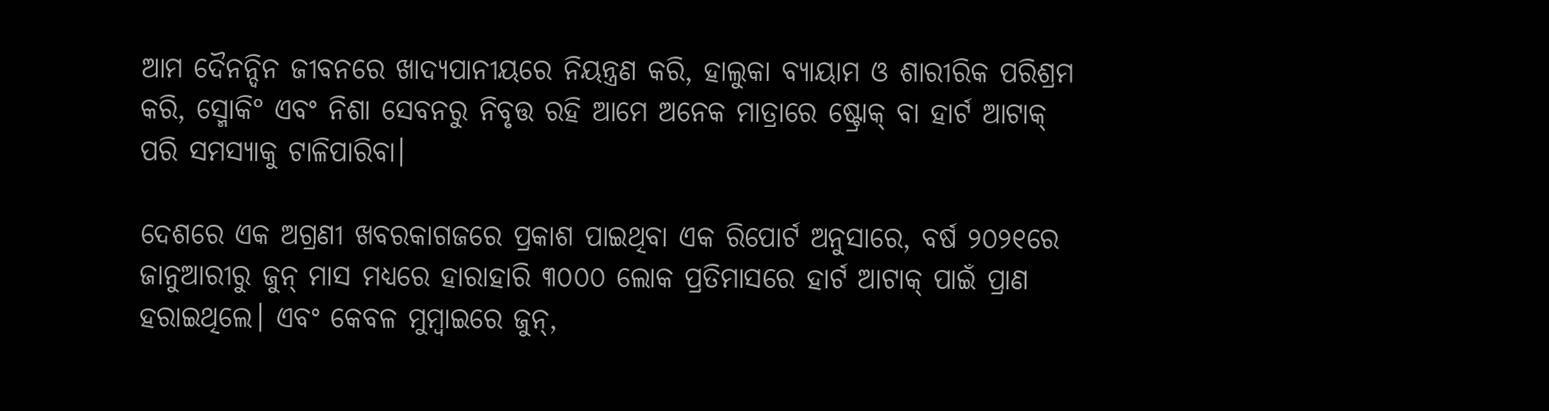ଆମ ଦୈନନ୍ଦିନ ଜୀବନରେ ଖାଦ୍ୟପାନୀୟରେ ନିୟନ୍ତ୍ରଣ କରି, ହାଲୁକା ବ୍ୟାୟାମ ଓ ଶାରୀରିକ ପରିଶ୍ରମ କରି, ସ୍ମୋକି° ଏବଂ ନିଶା ସେବନରୁ ନିବୃତ୍ତ ରହି ଆମେ ଅନେକ ମାତ୍ରାରେ ଷ୍ଟ୍ରୋକ୍ ବା ହାର୍ଟ ଆଟାକ୍ ପରି ସମସ୍ୟାକୁ ଟାଳିପାରିବା।

ଦେଶରେ ଏକ ଅଗ୍ରଣୀ ଖବରକାଗଜରେ ପ୍ରକାଶ ପାଇଥିବା ଏକ ରିପୋର୍ଟ ଅନୁସାରେ, ବର୍ଷ ୨୦୨୧ରେ ଜାନୁଆରୀରୁ ଜୁନ୍ ମାସ ମଧ୍ୟରେ ହାରାହାରି ୩୦୦୦ ଲୋକ ପ୍ରତିମାସରେ ହାର୍ଟ ଆଟାକ୍ ପାଇଁ ପ୍ରାଣ ହରାଇଥିଲେ। ଏବଂ କେବଳ ମୁମ୍ବାଇରେ ଜୁନ୍,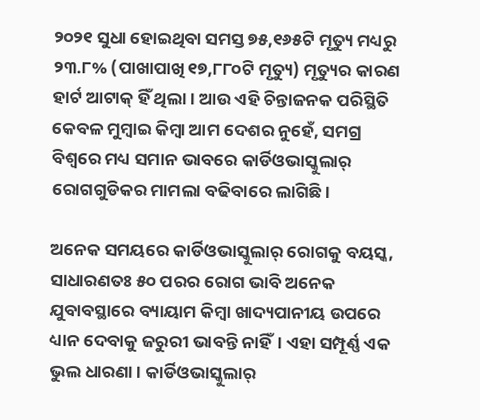୨୦୨୧ ସୁଧା ହୋଇଥିବା ସମସ୍ତ ୭୫,୧୬୫ଟି ମୃତ୍ୟୁ ମଧ୍ୟରୁ ୨୩.୮% (ପାଖାପାଖି ୧୭,୮୮୦ଟି ମୃତ୍ୟୁ) ମୃତ୍ୟୁର କାରଣ ହାର୍ଟ ଆଟାକ୍ ହିଁ ଥିଲା। ଆଉ ଏହି ଚିନ୍ତାଜନକ ପରିସ୍ଥିତି କେବଳ ମୁମ୍ବାଇ କିମ୍ବା ଆମ ଦେଶର ନୁହେଁ, ସମଗ୍ର ବିଶ୍ୱରେ ମଧ୍ୟ ସମାନ ଭାବରେ କାର୍ଡିଓଭାସ୍କୁଲାର୍ ରୋଗଗୁଡିକର ମାମଲା ବଢିବାରେ ଲାଗିଛି।

ଅନେକ ସମୟରେ କାର୍ଡିଓଭାସ୍କୁଲାର୍ ରୋଗକୁ ବୟସ୍କ, ସାଧାରଣତଃ ୫୦ ପରର ରୋଗ ଭାବି ଅନେକ ଯୁବାବସ୍ଥାରେ ବ୍ୟାୟାମ କିମ୍ବା ଖାଦ୍ୟପାନୀୟ ଉପରେ ଧ୍ୟାନ ଦେବାକୁ ଜରୁରୀ ଭାବନ୍ତି ନାହିଁ। ଏହା ସମ୍ପୂର୍ଣ୍ଣ ଏକ ଭୁଲ ଧାରଣା। କାର୍ଡିଓଭାସ୍କୁଲାର୍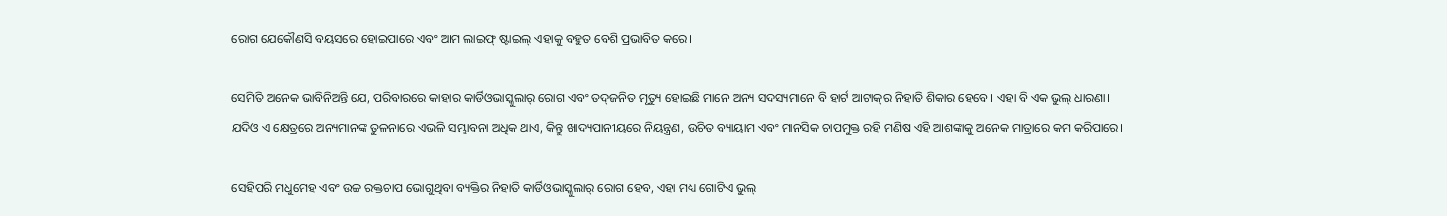ରୋଗ ଯେକୌଣସି ବୟସରେ ହୋଇପାରେ ଏବଂ ଆମ ଲାଇଫ୍‌ ଷ୍ଟାଇଲ୍ ଏହାକୁ ବହୁତ ବେଶି ପ୍ରଭାବିତ କରେ।

ସେମିତି ଅନେକ ଭାବିନିଅନ୍ତି ଯେ, ପରିବାରରେ କାହାର କାର୍ଡିଓଭାସ୍କୁଲାର୍ ରୋଗ ଏବଂ ତଦ୍‌ଜନିତ ମୃତ୍ୟୁ ହୋଇଛି ମାନେ ଅନ୍ୟ ସଦସ୍ୟମାନେ ବି ହାର୍ଟ ଆଟାକ୍‌ର ନିହାତି ଶିକାର ହେବେ। ଏହା ବି ଏକ ଭୁଲ୍ ଧାରଣା। ଯଦିଓ ଏ କ୍ଷେତ୍ରରେ ଅନ୍ୟମାନଙ୍କ ତୁଳନାରେ ଏଭଳି ସମ୍ଭାବନା ଅଧିକ ଥାଏ, କିନ୍ତୁ ଖାଦ୍ୟପାନୀୟରେ ନିୟନ୍ତ୍ରଣ, ଉଚିତ ବ୍ୟାୟାମ ଏବଂ ମାନସିକ ଚାପମୁକ୍ତ ରହି ମଣିଷ ଏହି ଆଶଙ୍କାକୁ ଅନେକ ମାତ୍ରାରେ କମ କରିପାରେ।

ସେହିପରି ମଧୁମେହ ଏବଂ ଉଚ୍ଚ ରକ୍ତଚାପ ଭୋଗୁଥିବା ବ୍ୟକ୍ତିର ନିହାତି କାର୍ଡିଓଭାସ୍କୁଲାର୍ ରୋଗ ହେବ, ଏହା ମଧ୍ୟ ଗୋଟିଏ ଭୁଲ୍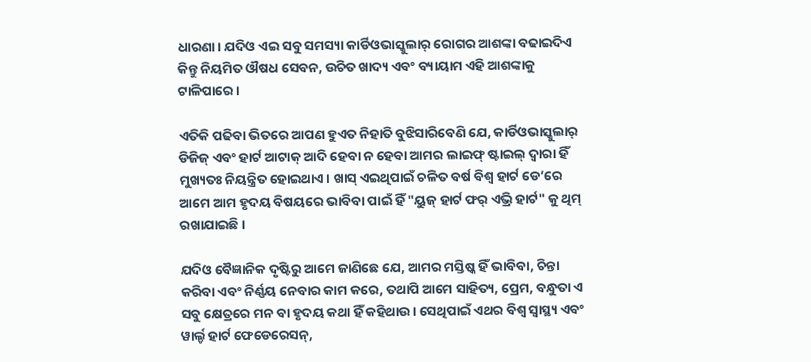ଧାରଣା। ଯଦିଓ ଏଇ ସବୁ ସମସ୍ୟା କାର୍ଡିଓଭାସ୍କୁଲାର୍ ରୋଗର ଆଶଙ୍କା ବଢାଇଦିଏ କିନ୍ତୁ ନିୟମିତ ଔଷଧ ସେବନ, ଉଚିତ ଖାଦ୍ୟ ଏବଂ ବ୍ୟାୟାମ ଏହି ଆଶଙ୍କାକୁ ଟାଳିପାରେ।

ଏତିକି ପଢିବା ଭିତରେ ଆପଣ ହୁଏତ ନିହାତି ବୁଝିସାରିବେଣି ଯେ, କାର୍ଡିଓଭାସ୍କୁଲାର୍ ଡିଜିଜ୍ ଏବଂ ହାର୍ଟ ଆଟାକ୍ ଆଦି ହେବା ନ ହେବା ଆମର ଲାଇଫ୍‌ ଷ୍ଟାଇଲ୍ ଦ୍ୱାରା ହିଁ ମୁଖ୍ୟତଃ ନିୟନ୍ତ୍ରିତ ହୋଇଥାଏ। ଖାସ୍ ଏଇଥିପାଇଁ ଚଳିତ ବର୍ଷ ବିଶ୍ୱ ହାର୍ଟ ଡେ’ରେ ଆମେ ଆମ ହୃଦୟ ବିଷୟରେ ଭାବିବା ପାଇଁ ହିଁ "ୟୁଜ୍ ହାର୍ଟ ଫର୍‌ ଏଭ୍ରି ହାର୍ଟ" କୁ ଥିମ୍ ରଖାଯାଇଛି।

ଯଦିଓ ବୈଜ୍ଞାନିକ ଦୃଷ୍ଟିରୁ ଆମେ ଜାଣିଛେ ଯେ, ଆମର ମସ୍ତିଷ୍କ ହିଁ ଭାବିବା, ଚିନ୍ତା କରିବା ଏବଂ ନିର୍ଣ୍ଣୟ ନେବାର କାମ କରେ, ତଥାପି ଆମେ ସାହିତ୍ୟ, ପ୍ରେମ, ବନ୍ଧୁତା ଏ ସବୁ କ୍ଷେତ୍ରରେ ମନ ବା ହୃଦୟ କଥା ହିଁ କହିଥାଉ। ସେଥିପାଇଁ ଏଥର ବିଶ୍ୱ ସ୍ବାସ୍ଥ୍ୟ ଏବଂ ୱାର୍ଲ୍ଡ ହାର୍ଟ ଫେଡେରେସନ୍,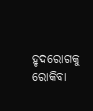ହୃଦରୋଗକୁ ରୋକିବା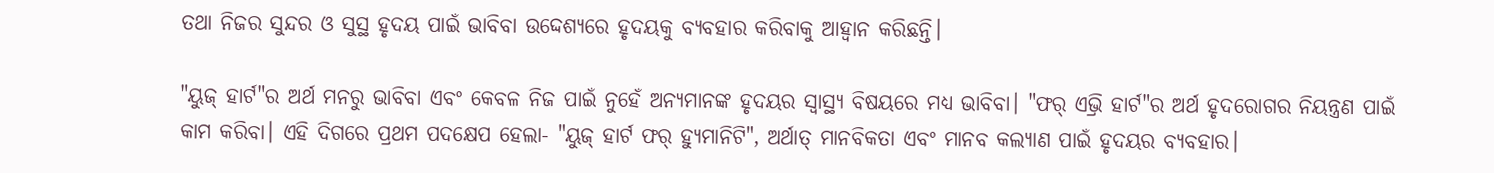ତଥା ନିଜର ସୁନ୍ଦର ଓ ସୁସ୍ଥ ହୃଦୟ ପାଇଁ ଭାବିବା ଉଦ୍ଦେଶ୍ୟରେ ହୃଦୟକୁ ବ୍ୟବହାର କରିବାକୁ ଆହ୍ୱାନ କରିଛନ୍ତି।

"ୟୁଜ୍ ହାର୍ଟ"ର ଅର୍ଥ ମନରୁ ଭାବିବା ଏବଂ କେବଳ ନିଜ ପାଇଁ ନୁହେଁ ଅନ୍ୟମାନଙ୍କ ହୃଦୟର ସ୍ୱାସ୍ଥ୍ୟ ବିଷୟରେ ମଧ୍ୟ ଭାବିବା। "ଫର୍‌ ଏଭ୍ରି ହାର୍ଟ"ର ଅର୍ଥ ହୃଦରୋଗର ନିୟନ୍ତ୍ରଣ ପାଇଁ କାମ କରିବା। ଏହି ଦିଗରେ ପ୍ରଥମ ପଦକ୍ଷେପ ହେଲା- "ୟୁଜ୍ ହାର୍ଟ ଫର୍ ହ୍ୟୁମାନିଟି", ଅର୍ଥାତ୍ ମାନବିକତା ଏବଂ ମାନବ କଲ୍ୟାଣ ପାଇଁ ହୃଦୟର ବ୍ୟବହାର।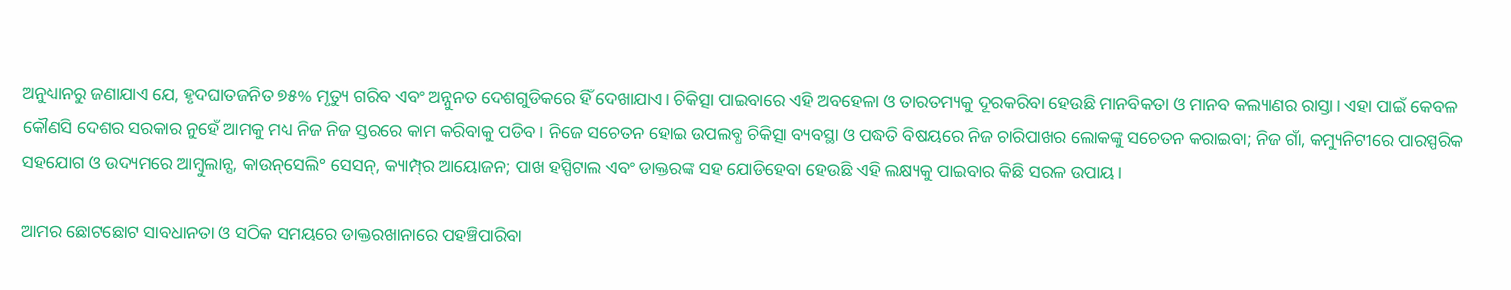ଅନୁଧ୍ୟାନରୁ ଜଣାଯାଏ ଯେ, ହୃଦଘାତଜନିତ ୭୫% ମୃତ୍ୟୁ ଗରିବ ଏବଂ ଅନ୍ନୁନତ ଦେଶଗୁଡିକରେ ହିଁ ଦେଖାଯାଏ। ଚିକିତ୍ସା ପାଇବାରେ ଏହି ଅବହେଳା ଓ ତାରତମ୍ୟକୁ ଦୂରକରିବା ହେଉଛି ମାନବିକତା ଓ ମାନବ କଲ୍ୟାଣର ରାସ୍ତା। ଏହା ପାଇଁ କେବଳ କୌଣସି ଦେଶର ସରକାର ନୁହେଁ ଆମକୁ ମଧ୍ୟ ନିଜ ନିଜ ସ୍ତରରେ କାମ କରିବାକୁ ପଡିବ। ନିଜେ ସଚେତନ ହୋଇ ଉପଲବ୍ଧ ଚିକିତ୍ସା ବ୍ୟବସ୍ଥା ଓ ପଦ୍ଧତି ବିଷୟରେ ନିଜ ଚାରିପାଖର ଲୋକଙ୍କୁ ସଚେତନ କରାଇବା; ନିଜ ଗାଁ, କମ୍ୟୁନିଟୀରେ ପାରସ୍ପରିକ ସହଯୋଗ ଓ ଉଦ୍ୟମରେ ଆମ୍ବୁଲାନ୍ସ, କାଉନ୍‌ସେଲି° ସେସନ୍, କ୍ୟାମ୍ପ୍‌ର ଆୟୋଜନ; ପାଖ ହସ୍ପିଟାଲ ଏବଂ ଡାକ୍ତରଙ୍କ ସହ ଯୋଡିହେବା ହେଉଛି ଏହି ଲକ୍ଷ୍ୟକୁ ପାଇବାର କିଛି ସରଳ ଉପାୟ।

ଆମର ଛୋଟଛୋଟ ସାବଧାନତା ଓ ସଠିକ ସମୟରେ ଡାକ୍ତରଖାନାରେ ପହଞ୍ଚିପାରିବା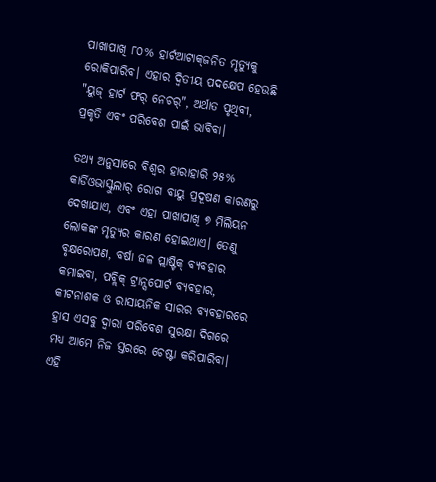ପାଖାପାଖି ୮୦% ହାର୍ଟଆଟାକ୍‌ଜନିତ ମୃତ୍ୟୁକୁ ରୋକିପାରିବ। ଏହାର ଦ୍ୱିତୀୟ ପଦକ୍ଷେପ ହେଉଛି "ୟୁଜ୍ ହାର୍ଟ ଫର୍ ନେଚର୍‌", ଅର୍ଥାତ ପୃଥିବୀ, ପ୍ରକୃତି ଏବଂ ପରିବେଶ ପାଇଁ ଭାବିବା।

ତଥ୍ୟ ଅନୁସାରେ ବିଶ୍ୱର ହାରାହାରି ୨୫% କାର୍ଡିଓଭାସ୍କୁଲାର୍ ରୋଗ ବାୟୁ ପ୍ରଦୂଷଣ କାରଣରୁ ଦେଖାଯାଏ, ଏବଂ ଏହା ପାଖାପାଖି ୭ ମିଲିୟନ ଲୋକଙ୍କ ମୃତ୍ୟୁର କାରଣ ହୋଇଥାଏ। ତେଣୁ ବୃକ୍ଷରୋପଣ, ବର୍ଷା ଜଳ ପ୍ଲାଷ୍ଟିକ୍‌ ବ୍ୟବହାର କମାଇବା, ପବ୍ଲିକ୍‌ ଟ୍ରାନ୍ସପୋର୍ଟ ବ୍ୟବହାର, କୀଟନାଶକ ଓ ରାସାୟନିକ ସାରର ବ୍ୟବହାରରେ ହ୍ରାସ ଏସବୁ ଦ୍ୱାରା ପରିବେଶ ସୁରକ୍ଷା ଦିଗରେ ମଧ୍ୟ ଆମେ ନିଜ ସ୍ତରରେ ଚେଷ୍ଟା କରିପାରିବା। ଏହି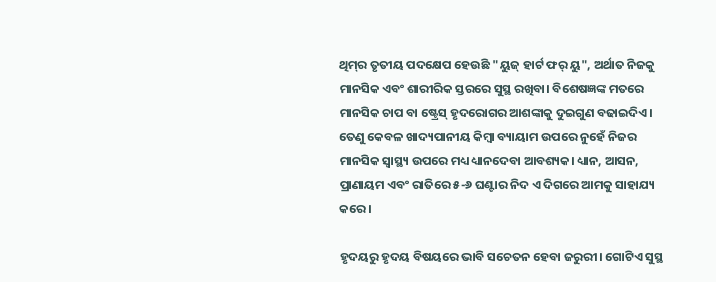ଥିମ୍‌ର ତୃତୀୟ ପଦକ୍ଷେପ ହେଉଛି "ୟୁଜ୍ ହାର୍ଟ ଫର୍ ୟୁ", ଅର୍ଥାତ ନିଜକୁ ମାନସିକ ଏବଂ ଶାରୀରିକ ସ୍ତରରେ ସୁସ୍ଥ ରଖିବା। ବିଶେଷଜ୍ଞଙ୍କ ମତରେ ମାନସିକ ଚାପ ବା ଷ୍ଟ୍ରେସ୍ ହୃଦରୋଗର ଆଶଙ୍କାକୁ ଦୁଇଗୁଣ ବଢାଇଦିଏ। ତେଣୁ କେବଳ ଖାଦ୍ୟପାନୀୟ କିମ୍ବା ବ୍ୟାୟାମ ଉପରେ ନୁହେଁ ନିଜର ମାନସିକ ସ୍ୱାସ୍ଥ୍ୟ ଉପରେ ମଧ୍ୟ ଧ୍ୟାନଦେବା ଆବଶ୍ୟକ। ଧ୍ୟାନ, ଆସନ, ପ୍ରାଣାୟମ ଏବଂ ରାତିରେ ୫-୬ ଘଣ୍ଟାର ନିଦ ଏ ଦିଗରେ ଆମକୁ ସାହାଯ୍ୟ କରେ।

ହୃଦୟରୁ ହୃଦୟ ବିଷୟରେ ଭାବି ସଚେତନ ହେବା ଜରୁରୀ। ଗୋଟିଏ ସୁସ୍ଥ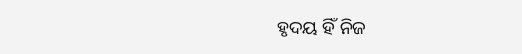ହୃଦୟ ହିଁ ନିଜ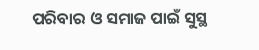ପରିବାର ଓ ସମାଜ ପାଇଁ ସୁସ୍ଥ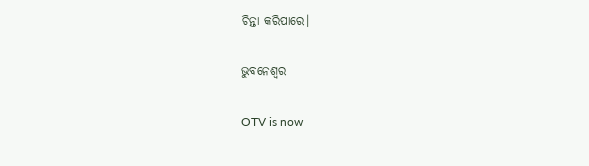ଚିନ୍ତା କରିପାରେ।

ଭୁବନେଶ୍ୱର

OTV is now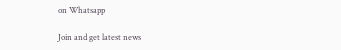on Whatsapp

Join and get latest news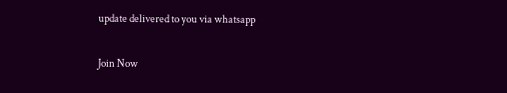update delivered to you via whatsapp

Join Now